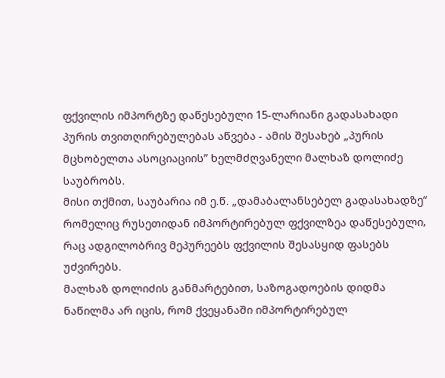ფქვილის იმპორტზე დაწესებული 15-ლარიანი გადასახადი პურის თვითღირებულებას აწვება - ამის შესახებ „პურის მცხობელთა ასოციაციის” ხელმძღვანელი მალხაზ დოლიძე საუბრობს.
მისი თქმით, საუბარია იმ ე.წ. „დამაბალანსებელ გადასახადზე“ რომელიც რუსეთიდან იმპორტირებულ ფქვილზეა დაწესებული, რაც ადგილობრივ მეპურეებს ფქვილის შესასყიდ ფასებს უძვირებს.
მალხაზ დოლიძის განმარტებით, საზოგადოების დიდმა ნაწილმა არ იცის, რომ ქვეყანაში იმპორტირებულ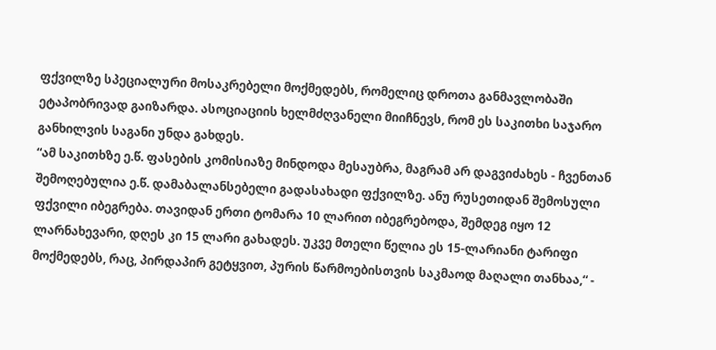ფქვილზე სპეციალური მოსაკრებელი მოქმედებს, რომელიც დროთა განმავლობაში ეტაპობრივად გაიზარდა. ასოციაციის ხელმძღვანელი მიიჩნევს, რომ ეს საკითხი საჯარო განხილვის საგანი უნდა გახდეს.
“ამ საკითხზე ე.წ. ფასების კომისიაზე მინდოდა მესაუბრა, მაგრამ არ დაგვიძახეს - ჩვენთან შემოღებულია ე.წ. დამაბალანსებელი გადასახადი ფქვილზე. ანუ რუსეთიდან შემოსული ფქვილი იბეგრება. თავიდან ერთი ტომარა 10 ლარით იბეგრებოდა, შემდეგ იყო 12 ლარნახევარი, დღეს კი 15 ლარი გახადეს. უკვე მთელი წელია ეს 15-ლარიანი ტარიფი მოქმედებს, რაც, პირდაპირ გეტყვით, პურის წარმოებისთვის საკმაოდ მაღალი თანხაა,“ -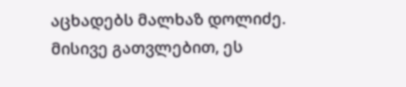აცხადებს მალხაზ დოლიძე.
მისივე გათვლებით, ეს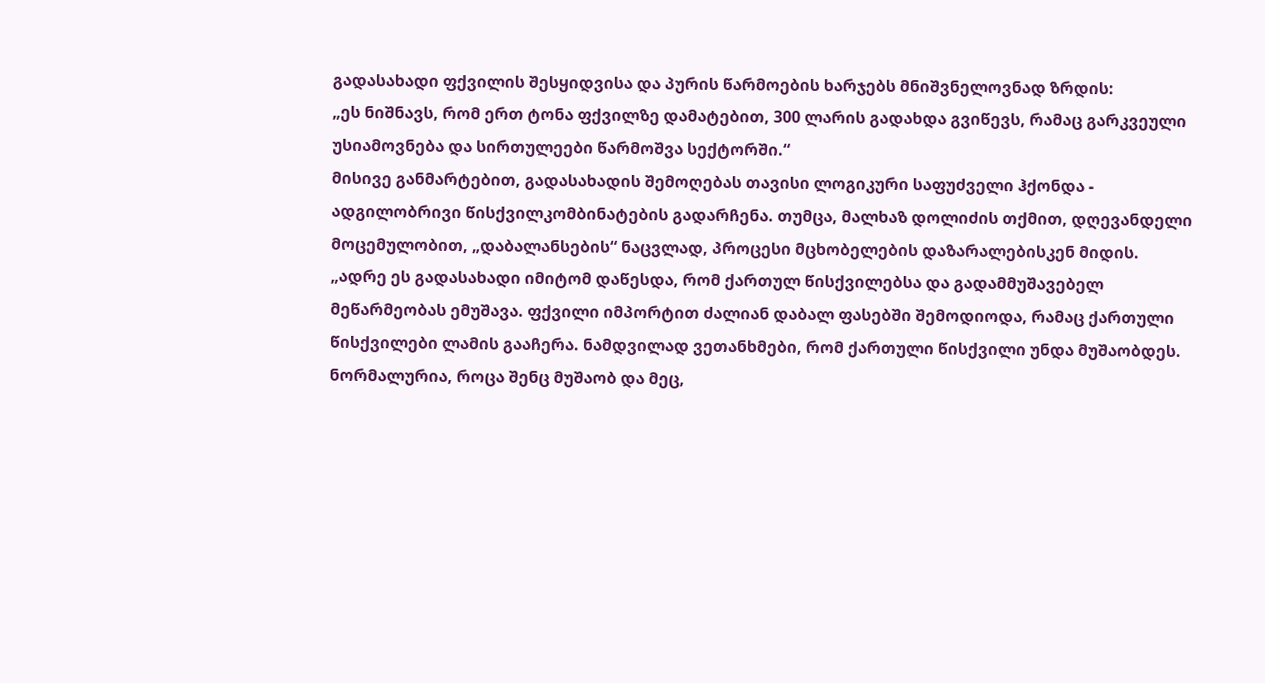გადასახადი ფქვილის შესყიდვისა და პურის წარმოების ხარჯებს მნიშვნელოვნად ზრდის:
„ეს ნიშნავს, რომ ერთ ტონა ფქვილზე დამატებით, 300 ლარის გადახდა გვიწევს, რამაც გარკვეული უსიამოვნება და სირთულეები წარმოშვა სექტორში.“
მისივე განმარტებით, გადასახადის შემოღებას თავისი ლოგიკური საფუძველი ჰქონდა - ადგილობრივი წისქვილკომბინატების გადარჩენა. თუმცა, მალხაზ დოლიძის თქმით, დღევანდელი მოცემულობით, „დაბალანსების“ ნაცვლად, პროცესი მცხობელების დაზარალებისკენ მიდის.
„ადრე ეს გადასახადი იმიტომ დაწესდა, რომ ქართულ წისქვილებსა და გადამმუშავებელ მეწარმეობას ემუშავა. ფქვილი იმპორტით ძალიან დაბალ ფასებში შემოდიოდა, რამაც ქართული წისქვილები ლამის გააჩერა. ნამდვილად ვეთანხმები, რომ ქართული წისქვილი უნდა მუშაობდეს. ნორმალურია, როცა შენც მუშაობ და მეც,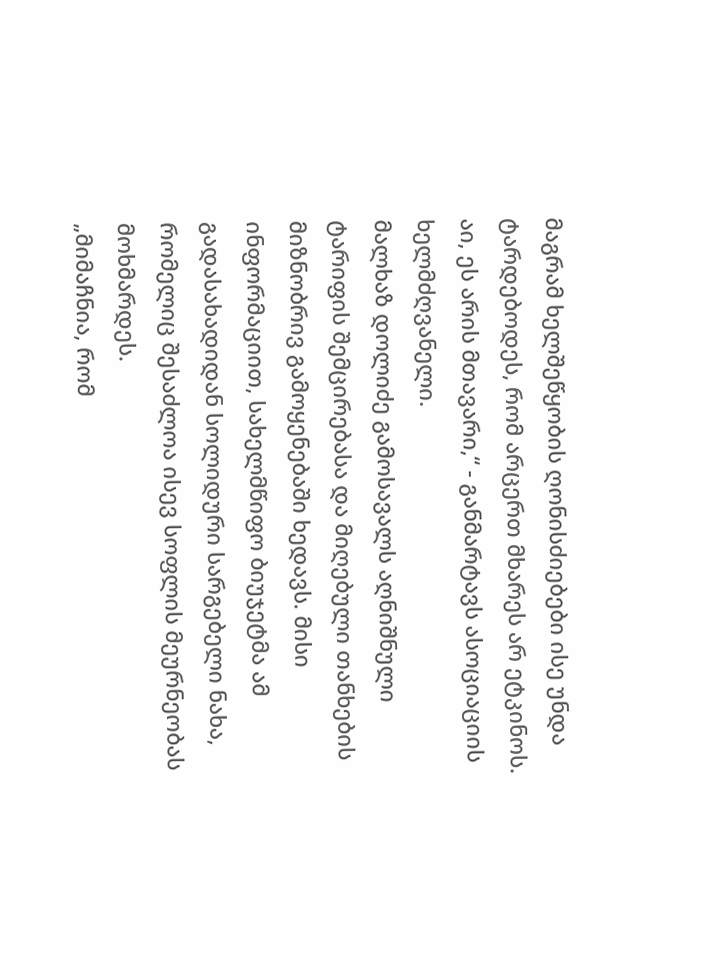მაგრამ ხელშეწყობის ღონისძიებები ისე უნდა ტარდებოდეს, რომ არცერთ მხარეს არ ეტკინოს. აი, ეს არის მთავარი,“ - განმარტავს ასოციაციის ხელმძღვანელი.
მალხაზ დოლიძე გამოსავალს აღნიშნული ტარიფის შემცირებასა და მიღებული თანხების მიზნობრივ გამოყენებაში ხედავს. მისი ინფორმაციით, სახელმწიფო ბიუჯეტმა ამ გადასახადიდან სოლიდური სარგებელი ნახა, რომელიც შესაძლოა ისევ სოფლის მეურნეობას მოხმარდეს.
„მიმაჩნია, რომ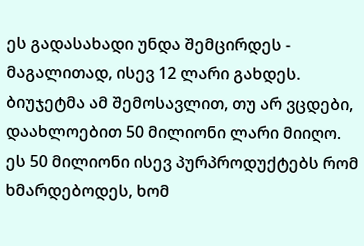ეს გადასახადი უნდა შემცირდეს - მაგალითად, ისევ 12 ლარი გახდეს. ბიუჯეტმა ამ შემოსავლით, თუ არ ვცდები, დაახლოებით 50 მილიონი ლარი მიიღო. ეს 50 მილიონი ისევ პურპროდუქტებს რომ ხმარდებოდეს, ხომ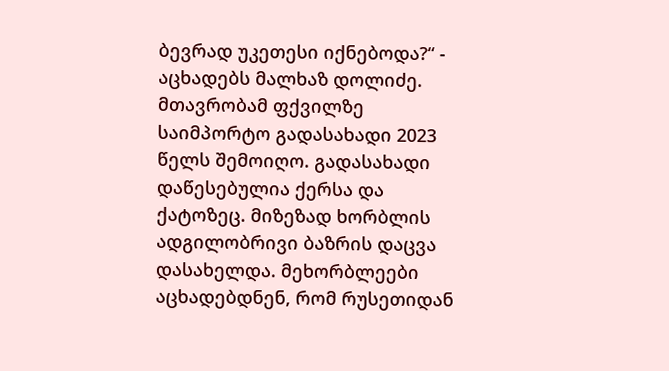ბევრად უკეთესი იქნებოდა?“ - აცხადებს მალხაზ დოლიძე.
მთავრობამ ფქვილზე საიმპორტო გადასახადი 2023 წელს შემოიღო. გადასახადი დაწესებულია ქერსა და ქატოზეც. მიზეზად ხორბლის ადგილობრივი ბაზრის დაცვა დასახელდა. მეხორბლეები აცხადებდნენ, რომ რუსეთიდან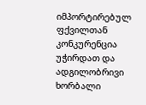იმპორტირებულ ფქვილთან კონკურენცია უჭირდათ და ადგილობრივი ხორბალი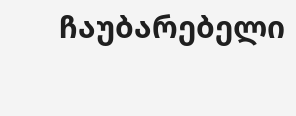ჩაუბარებელი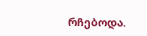რჩებოდა.